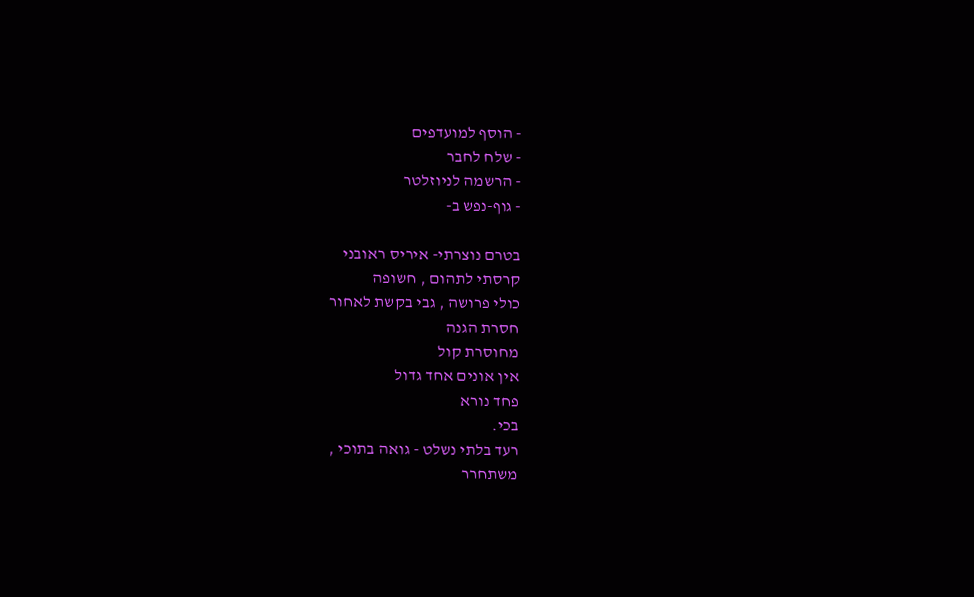- הוסף למועדפים
- שלח לחבר
- הרשמה לניוזלטר
- גוף-נפש ב-

בטרם נוצרתי- איריס ראובני
קרסתי לתהום , חשופה
כולי פרושה , גבי בקשת לאחור
חסרת הגנה
מחוסרת קול
אין אונים אחד גדול
פחד נורא
בכי.
רעד בלתי נשלט - גואה בתוכי ,
משתחרר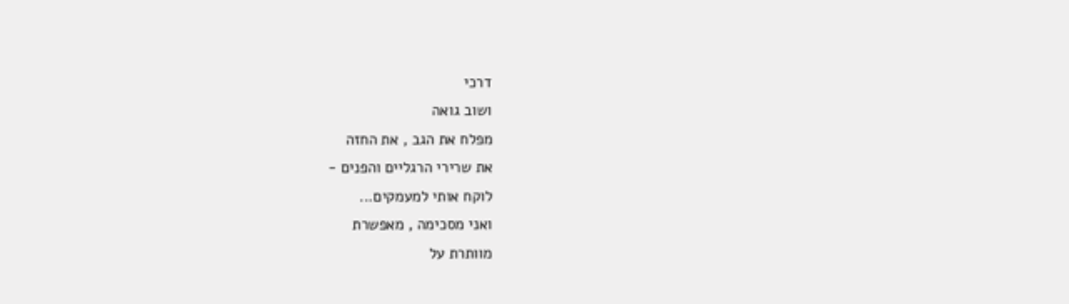דרכי
ושוב גואה
מפלח את הגב , את החזה
את שרירי הרגליים והפנים -
לוקח אותי למעמקים...
ואני מסכימה , מאפשרת
מוותרת על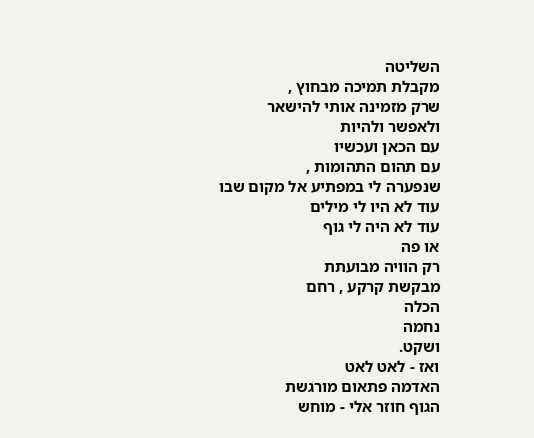השליטה
מקבלת תמיכה מבחוץ ,
שרק מזמינה אותי להישאר
ולאפשר ולהיות
עם הכאן ועכשיו
עם תהום התהומות ,
שנפערה לי במפתיע אל מקום שבו
עוד לא היו לי מילים
עוד לא היה לי גוף
או פה
רק הוויה מבועתת
מבקשת קרקע , רחם
הכלה
נחמה
ושקט.
ואז - לאט לאט
האדמה פתאום מורגשת
הגוף חוזר אלי - מוחש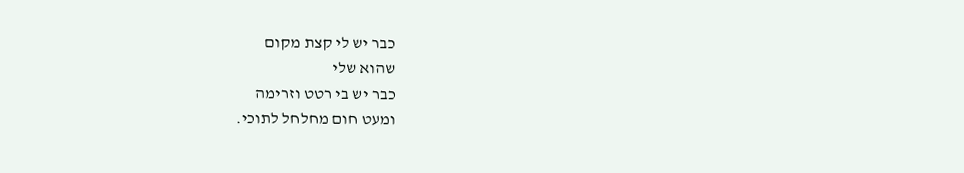כבר יש לי קצת מקום
שהוא שלי
כבר יש בי רטט וזרימה
ומעט חום מחלחל לתוכי.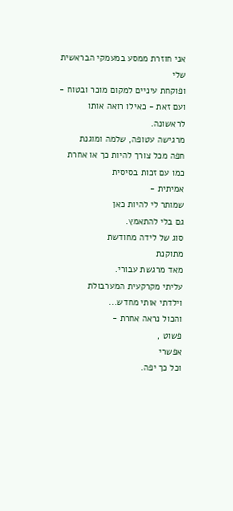אני חוזרת ממסע במעמקי הבראשית שלי
ופוקחת עיניים למקום מוכר ובטוח -
ועם זאת - כאילו רואה אותו לראשונה.
מרגישה עטופה, שלמה ומוגנת
חפה מכל צורך להיות כך או אחרת
כמו עם זכות בסיסית
אמיתית -
שמותר לי להיות כאן
גם בלי להתאמץ.
סוג של לידה מחודשת
מתוקנת
מאד מרגשת עבורי.
עליתי מקרקעית המערבולת
וילדתי אותי מחדש...
והכול נראה אחרת -
פשוט ,
אפשרי
וכל כך יפה.